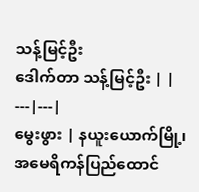သန့်မြင့်ဦး
ဒေါက်တာ သန့်မြင့်ဦး | |
---|---|
မွေးဖွား | နယူးယောက်မြို့၊ အမေရိကန်ပြည်ထောင်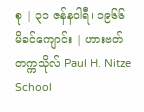စု | ၃၁ ဇန်နဝါရီ၊ ၁၉၆၆
မိခင်ကျောင်း | ဟားဗတ် တက္ကသိုလ် Paul H. Nitze School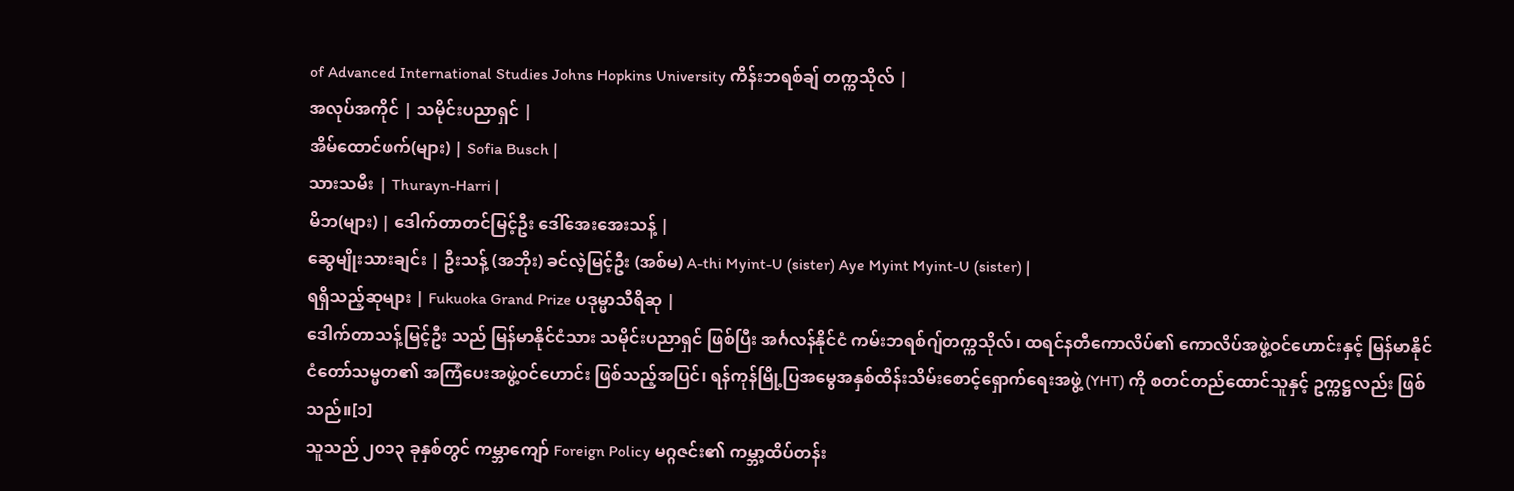of Advanced International Studies Johns Hopkins University ကိန်းဘရစ်ချ် တက္ကသိုလ် |
အလုပ်အကိုင် | သမိုင်းပညာရှင် |
အိမ်ထောင်ဖက်(များ) | Sofia Busch |
သားသမီး | Thurayn-Harri |
မိဘ(များ) | ဒေါက်တာတင်မြင့်ဦး ဒေါ်အေးအေးသန့် |
ဆွေမျိုးသားချင်း | ဦးသန့် (အဘိုး) ခင်လဲ့မြင့်ဦး (အစ်မ) A-thi Myint-U (sister) Aye Myint Myint-U (sister) |
ရရှိသည့်ဆုများ | Fukuoka Grand Prize ပဒုမ္မာသီရိဆု |
ဒေါက်တာသန့်မြင့်ဦး သည် မြန်မာနိုင်ငံသား သမိုင်းပညာရှင် ဖြစ်ပြီး အင်္ဂလန်နိုင်ငံ ကမ်းဘရစ်ဂျ်တက္ကသိုလ်၊ ထရင်နတီကောလိပ်၏ ကောလိပ်အဖွဲ့ဝင်ဟောင်းနှင့် မြန်မာနိုင်ငံတော်သမ္မတ၏ အကြံပေးအဖွဲ့ဝင်ဟောင်း ဖြစ်သည့်အပြင်၊ ရန်ကုန်မြို့ပြအမွေအနှစ်ထိန်းသိမ်းစောင့်ရှောက်ရေးအဖွဲ့ (YHT) ကို စတင်တည်ထောင်သူနှင့် ဥက္ကဋ္ဌလည်း ဖြစ်သည်။[၁]
သူသည် ၂၀၁၃ ခုနှစ်တွင် ကမ္ဘာကျော် Foreign Policy မဂ္ဂဇင်း၏ ကမ္ဘာ့ထိပ်တန်း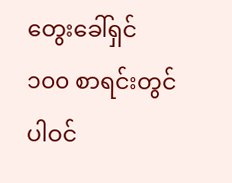တွေးခေါ်ရှင် ၁၀၀ စာရင်းတွင် ပါဝင်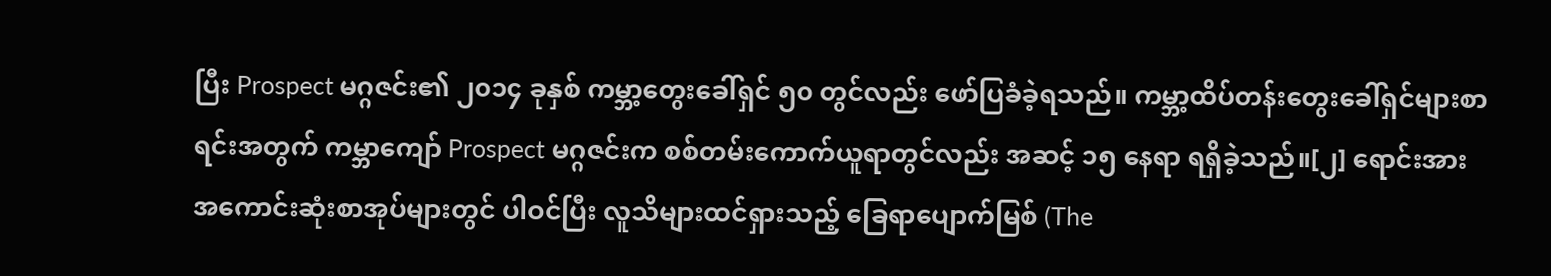ပြီး Prospect မဂ္ဂဇင်း၏ ၂၀၁၄ ခုနှစ် ကမ္ဘာ့တွေးခေါ်ရှင် ၅၀ တွင်လည်း ဖော်ပြခံခဲ့ရသည်။ ကမ္ဘာ့ထိပ်တန်းတွေးခေါ်ရှင်များစာရင်းအတွက် ကမ္ဘာကျော် Prospect မဂ္ဂဇင်းက စစ်တမ်းကောက်ယူရာတွင်လည်း အဆင့် ၁၅ နေရာ ရရှိခဲ့သည်။[၂] ရောင်းအားအကောင်းဆုံးစာအုပ်များတွင် ပါဝင်ပြီး လူသိများထင်ရှားသည့် ခြေရာပျောက်မြစ် (The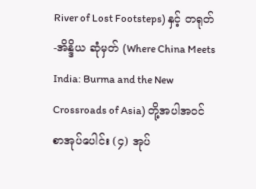River of Lost Footsteps) နှင့် တရုတ်-အိန္ဒိယ ဆုံမှတ် (Where China Meets India: Burma and the New Crossroads of Asia) တို့အပါအဝင် စာအုပ်ပေါင်း (၄) အုပ်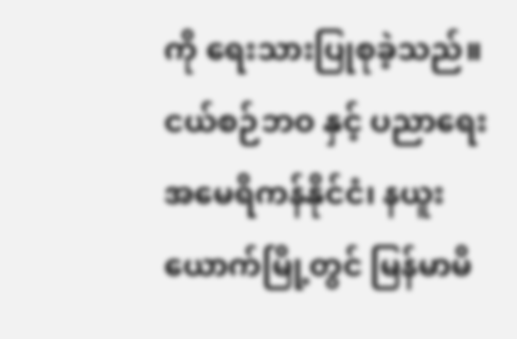ကို ရေးသားပြုစုခဲ့သည်။
ငယ်စဉ်ဘဝ နှင့် ပညာရေး
အမေရိကန်နိုင်ငံ၊ နယူးယောက်မြို့တွင် မြန်မာမိ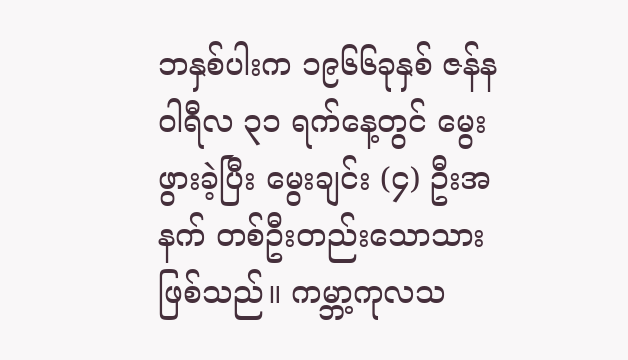ဘနှစ်ပါးက ၁၉၆၆ခုနှစ် ဇန်နဝါရီလ ၃၁ ရက်နေ့တွင် မွေးဖွားခဲ့ပြီး မွေးချင်း (၄) ဦးအနက် တစ်ဦးတည်းသောသားဖြစ်သည်။ ကမ္ဘာ့ကုလသ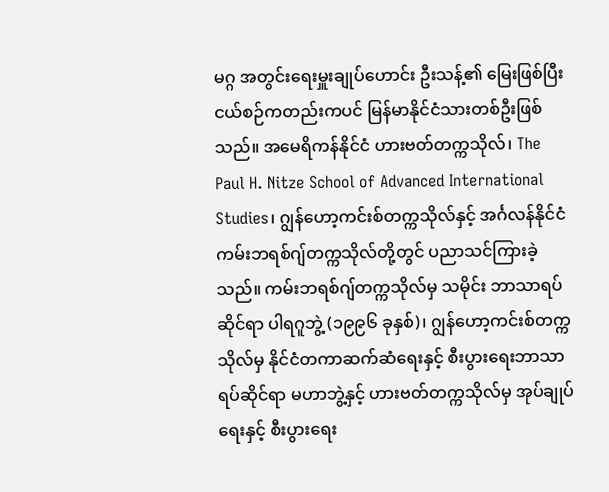မဂ္ဂ အတွင်းရေးမှူးချုပ်ဟောင်း ဦးသန့်၏ မြေးဖြစ်ပြီး ငယ်စဉ်ကတည်းကပင် မြန်မာနိုင်ငံသားတစ်ဦးဖြစ်သည်။ အမေရိကန်နိုင်ငံ ဟားဗတ်တက္ကသိုလ်၊ The Paul H. Nitze School of Advanced International Studies၊ ဂျွန်ဟော့ကင်းစ်တက္ကသိုလ်နှင့် အင်္ဂလန်နိုင်ငံ ကမ်းဘရစ်ဂျ်တက္ကသိုလ်တို့တွင် ပညာသင်ကြားခဲ့သည်။ ကမ်းဘရစ်ဂျ်တက္ကသိုလ်မှ သမိုင်း ဘာသာရပ် ဆိုင်ရာ ပါရဂူဘွဲ့ (၁၉၉၆ ခုနှစ်)၊ ဂျွန်ဟော့ကင်းစ်တက္ကသိုလ်မှ နိုင်ငံတကာဆက်ဆံရေးနှင့် စီးပွားရေးဘာသာရပ်ဆိုင်ရာ မဟာဘွဲ့နှင့် ဟားဗတ်တက္ကသိုလ်မှ အုပ်ချုပ်ရေးနှင့် စီးပွားရေး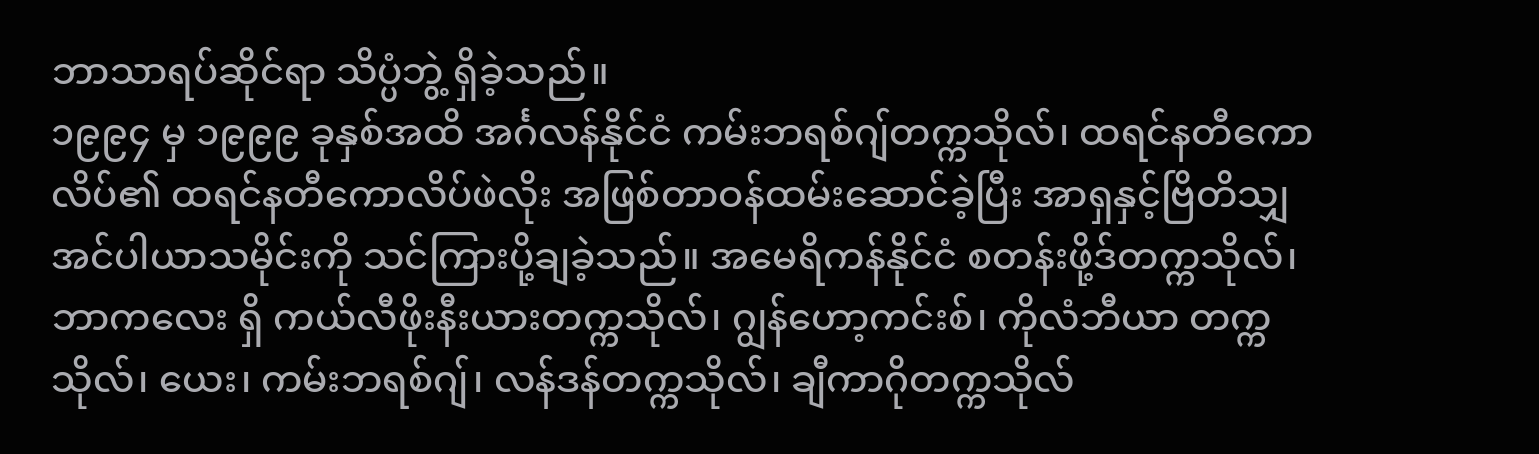ဘာသာရပ်ဆိုင်ရာ သိပ္ပံဘွဲ့ ရှိခဲ့သည်။
၁၉၉၄ မှ ၁၉၉၉ ခုနှစ်အထိ အင်္ဂလန်နိုင်ငံ ကမ်းဘရစ်ဂျ်တက္ကသိုလ်၊ ထရင်နတီကောလိပ်၏ ထရင်နတီကောလိပ်ဖဲလိုး အဖြစ်တာဝန်ထမ်းဆောင်ခဲ့ပြီး အာရှနှင့်ဗြိတိသျှအင်ပါယာသမိုင်းကို သင်ကြားပို့ချခဲ့သည်။ အမေရိကန်နိုင်ငံ စတန်းဖို့ဒ်တက္ကသိုလ်၊ ဘာကလေး ရှိ ကယ်လီဖိုးနီးယားတက္ကသိုလ်၊ ဂျွန်ဟော့ကင်းစ်၊ ကိုလံဘီယာ တက္ကသိုလ်၊ ယေး၊ ကမ်းဘရစ်ဂျ်၊ လန်ဒန်တက္ကသိုလ်၊ ချီကာဂိုတက္ကသိုလ်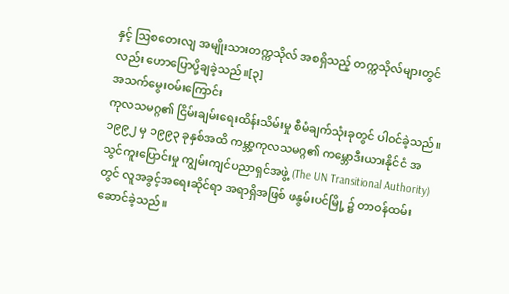နှင့် ဩစတေးလျ အမျိုးသားတက္ကသိုလ် အစရှိသည့် တက္ကသိုလ်များတွင်လည်း ဟောပြောပို့ချခဲ့သည်။[၃]
အသက်မွေးဝမ်းကြောင်း
ကုလသမဂ္ဂ၏ ငြိမ်းချမ်းရေးထိန်းသိမ်းမှု စီမံချက်သုံးခုတွင် ပါဝင်ခဲ့သည်။ ၁၉၉၂ မှ ၁၉၉၃ ခုနှစ်အထိ ကမ္ဘာ့ကုလသမဂ္ဂ၏ ကမ္ဘောဒီးယားနိုင်ငံ အသွင်ကူးပြောင်းမှု ကျွမ်းကျင်ပညာရှင်အဖွဲ့ (The UN Transitional Authority) တွင် လူအခွင့်အရေးဆိုင်ရာ အရာရှိအဖြစ် ဖနွမ်းပင်မြို့ ၌ တာဝန်ထမ်းဆောင်ခဲ့သည်။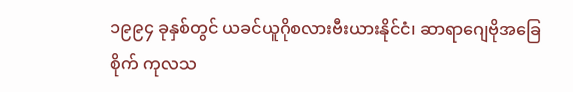၁၉၉၄ ခုနှစ်တွင် ယခင်ယူဂိုစလားဗီးယားနိုင်ငံ၊ ဆာရာဂျေဗိုအခြေစိုက် ကုလသ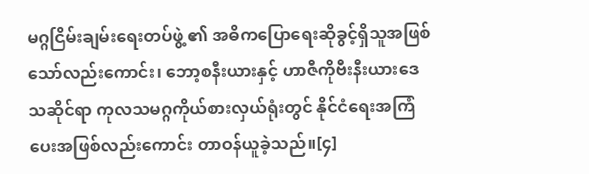မဂ္ဂငြိမ်းချမ်းရေးတပ်ဖွဲ့ ၏ အဓိကပြောရေးဆိုခွင့်ရှိသူအဖြစ်သော်လည်းကောင်း၊ ဘော့စနီးယားနှင့် ဟာဇီကိုဗီးနီးယားဒေသဆိုင်ရာ ကုလသမဂ္ဂကိုယ်စားလှယ်ရုံးတွင် နိုင်ငံရေးအကြံပေးအဖြစ်လည်းကောင်း တာဝန်ယူခဲ့သည်။[၄]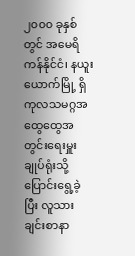၂၀၀၀ ခုနှစ် တွင် အမေရိကန်နိုင်ငံ၊ နယူးယောက်မြို့ ရှိ ကုလသမဂ္ဂအထွေထွေအတွင်းရေးမှူးချုပ်ရုံးသို့ ပြောင်းရွေ့ခဲ့ပြီး လူသားချင်းစာနာ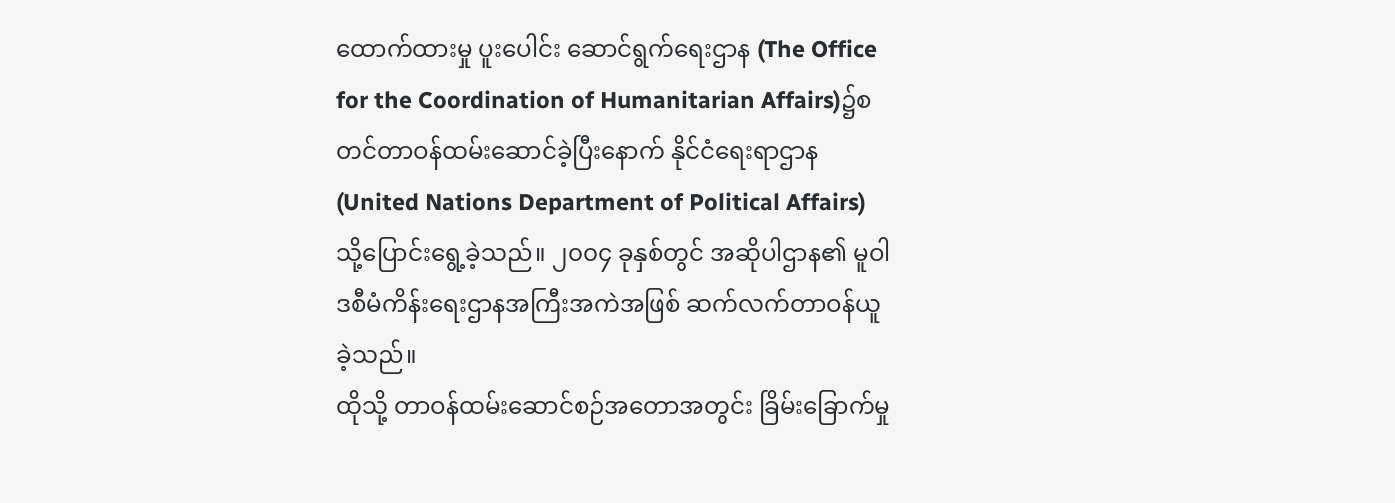ထောက်ထားမှု ပူးပေါင်း ဆောင်ရွက်ရေးဌာန (The Office for the Coordination of Humanitarian Affairs)၌စတင်တာဝန်ထမ်းဆောင်ခဲ့ပြီးနောက် နိုင်ငံရေးရာဌာန (United Nations Department of Political Affairs) သို့ပြောင်းရွေ့ခဲ့သည်။ ၂၀၀၄ ခုနှစ်တွင် အဆိုပါဌာန၏ မူဝါဒစီမံကိန်းရေးဌာနအကြီးအကဲအဖြစ် ဆက်လက်တာဝန်ယူခဲ့သည်။
ထိုသို့ တာဝန်ထမ်းဆောင်စဉ်အတောအတွင်း ခြိမ်းခြောက်မှု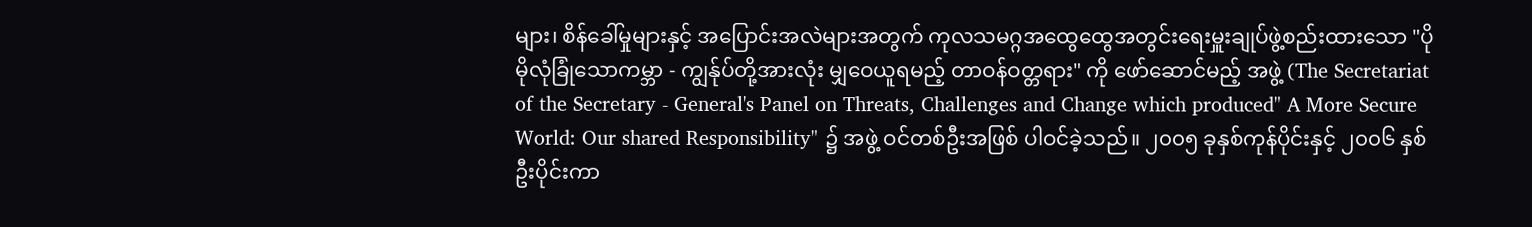များ၊ စိန်ခေါ်မှုများနှင့် အပြောင်းအလဲများအတွက် ကုလသမဂ္ဂအထွေထွေအတွင်းရေးမှူးချုပ်ဖွဲ့စည်းထားသော "ပိုမိုလုံခြုံသောကမ္ဘာ - ကျွန်ုပ်တို့အားလုံး မျှဝေယူရမည့် တာဝန်ဝတ္တရား" ကို ဖော်ဆောင်မည့် အဖွဲ့ (The Secretariat of the Secretary - General's Panel on Threats, Challenges and Change which produced" A More Secure World: Our shared Responsibility" ၌ အဖွဲ့ ဝင်တစ်ဦးအဖြစ် ပါဝင်ခဲ့သည်။ ၂၀၀၅ ခုနှစ်ကုန်ပိုင်းနှင့် ၂၀၀၆ နှစ်ဦးပိုင်းကာ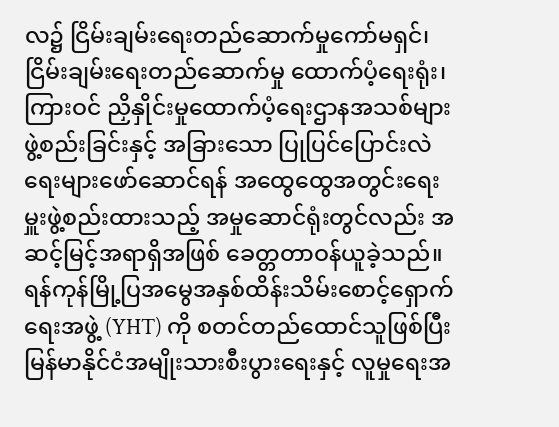လ၌ ငြိမ်းချမ်းရေးတည်ဆောက်မှုကော်မရှင်၊ ငြိမ်းချမ်းရေးတည်ဆောက်မှု ထောက်ပံ့ရေးရုံး၊ ကြားဝင် ညှိနှိုင်းမှုထောက်ပံ့ရေးဌာနအသစ်များဖွဲ့စည်းခြင်းနှင့် အခြားသော ပြုပြင်ပြောင်းလဲရေးများဖော်ဆောင်ရန် အထွေထွေအတွင်းရေးမှူးဖွဲ့စည်းထားသည့် အမှုဆောင်ရုံးတွင်လည်း အဆင့်မြင့်အရာရှိအဖြစ် ခေတ္တတာဝန်ယူခဲ့သည်။
ရန်ကုန်မြို့ပြအမွေအနှစ်ထိန်းသိမ်းစောင့်ရှောက်ရေးအဖွဲ့ (YHT) ကို စတင်တည်ထောင်သူဖြစ်ပြီး မြန်မာနိုင်ငံအမျိုးသားစီးပွားရေးနှင့် လူမှုရေးအ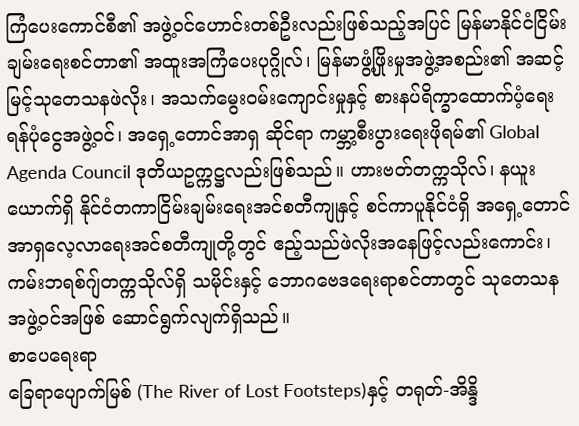ကြံပေးကောင်စီ၏ အဖွဲ့ဝင်ဟောင်းတစ်ဦးလည်းဖြစ်သည့်အပြင် မြန်မာနိုင်ငံငြိမ်းချမ်းရေးစင်တာ၏ အထူးအကြံပေးပုဂ္ဂိုလ်၊ မြန်မာဖွံ့ဖြိုးမှုအဖွဲ့အစည်း၏ အဆင့်မြင့်သုတေသနဖဲလိုး၊ အသက်မွေးဝမ်းကျောင်းမှုနှင့် စားနပ်ရိက္ခာထောက်ပံ့ရေးရန်ပုံငွေအဖွဲ့ဝင်၊ အရှေ့တောင်အာရှ ဆိုင်ရာ ကမ္ဘာ့စီးပွားရေးဖိုရမ်၏ Global Agenda Council ဒုတိယဥက္ကဋ္ဌလည်းဖြစ်သည်။ ဟားဗတ်တက္ကသိုလ်၊ နယူးယောက်ရှိ နိုင်ငံတကာငြိမ်းချမ်းရေးအင်စတီကျုနှင့် စင်ကာပူနိုင်ငံရှိ အရှေ့တောင်အာရှလေ့လာရေးအင်စတီကျုတို့တွင် ဧည့်သည်ဖဲလိုးအနေဖြင့်လည်းကောင်း၊ ကမ်းဘရစ်ဂျ်တက္ကသိုလ်ရှိ သမိုင်းနှင့် ဘောဂဗေဒရေးရာစင်တာတွင် သုတေသနအဖွဲ့ဝင်အဖြစ် ဆောင်ရွက်လျက်ရှိသည်။
စာပေရေးရာ
ခြေရာပျောက်မြစ် (The River of Lost Footsteps)နှင့် တရုတ်-အိန္ဒိ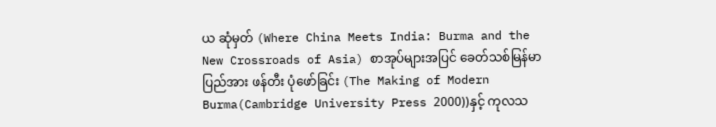ယ ဆုံမှတ် (Where China Meets India: Burma and the New Crossroads of Asia) စာအုပ်များအပြင် ခေတ်သစ်မြန်မာပြည်အား ဖန်တီး ပုံဖော်ခြင်း (The Making of Modern Burma(Cambridge University Press 2000))နှင့် ကုလသ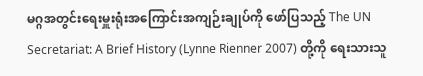မဂ္ဂအတွင်းရေးမှူးရုံးအကြောင်းအကျဉ်းချုပ်ကို ဖော်ပြသည့် The UN Secretariat: A Brief History (Lynne Rienner 2007) တို့ကို ရေးသားသူ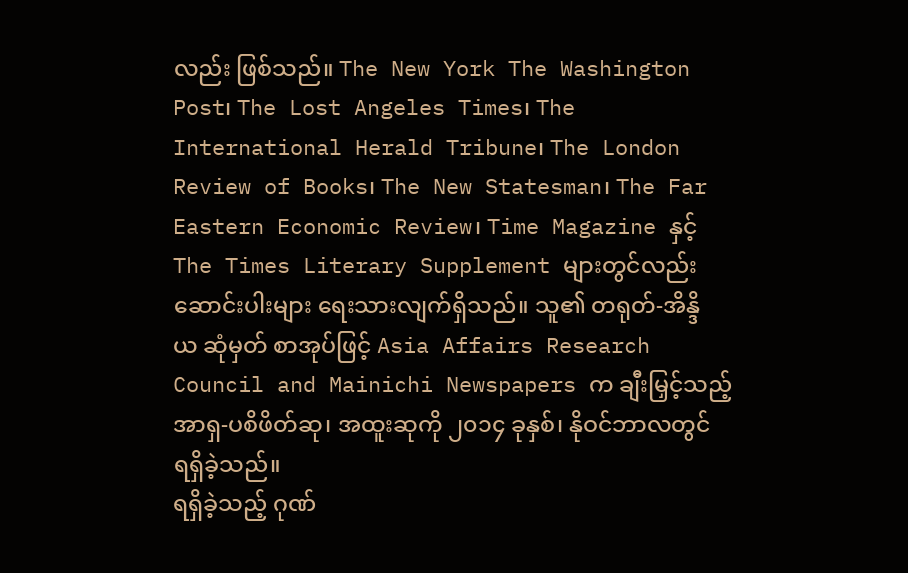လည်း ဖြစ်သည်။ The New York The Washington Post၊ The Lost Angeles Times၊ The International Herald Tribune၊ The London Review of Books၊ The New Statesman၊ The Far Eastern Economic Review၊ Time Magazine နှင့် The Times Literary Supplement များတွင်လည်း ဆောင်းပါးများ ရေးသားလျက်ရှိသည်။ သူ၏ တရုတ်-အိန္ဒိယ ဆုံမှတ် စာအုပ်ဖြင့် Asia Affairs Research Council and Mainichi Newspapers က ချီးမြှင့်သည့် အာရှ-ပစိဖိတ်ဆု၊ အထူးဆုကို ၂၀၁၄ ခုနှစ်၊ နိုဝင်ဘာလတွင် ရရှိခဲ့သည်။
ရရှိခဲ့သည့် ဂုဏ်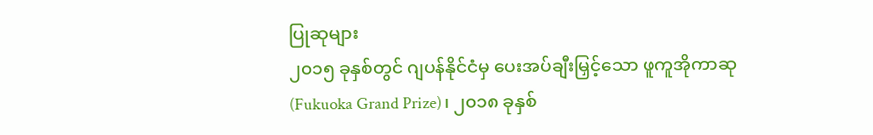ပြုဆုများ
၂၀၁၅ ခုနှစ်တွင် ဂျပန်နိုင်ငံမှ ပေးအပ်ချီးမြှင့်သော ဖူကူအိုကာဆု (Fukuoka Grand Prize)၊ ၂၀၁၈ ခုနှစ်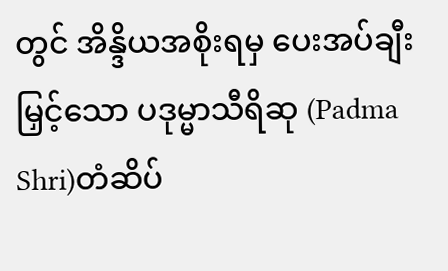တွင် အိန္ဒိယအစိုးရမှ ပေးအပ်ချီးမြှင့်သော ပဒုမ္မာသီရိဆု (Padma Shri)တံဆိပ်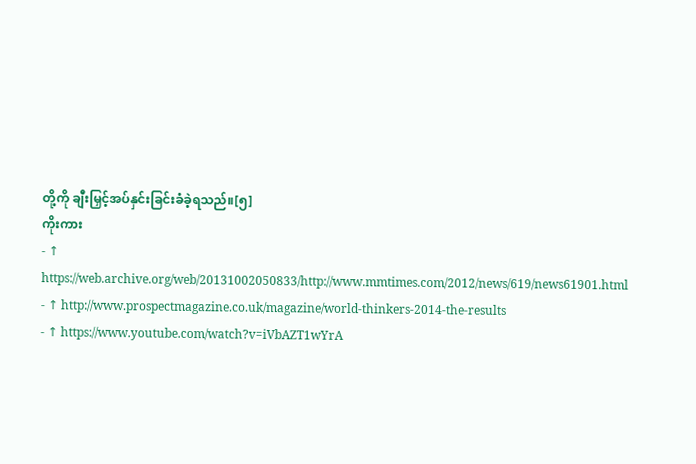တို့ကို ချီးမြှင့်အပ်နှင်းခြင်းခံခဲ့ရသည်။[၅]
ကိုးကား
- ↑ https://web.archive.org/web/20131002050833/http://www.mmtimes.com/2012/news/619/news61901.html
- ↑ http://www.prospectmagazine.co.uk/magazine/world-thinkers-2014-the-results
- ↑ https://www.youtube.com/watch?v=iVbAZT1wYrA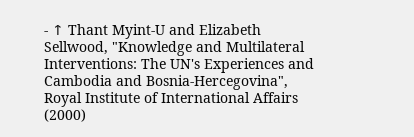- ↑ Thant Myint-U and Elizabeth Sellwood, "Knowledge and Multilateral Interventions: The UN's Experiences and Cambodia and Bosnia-Hercegovina", Royal Institute of International Affairs (2000)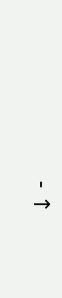- ↑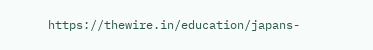https://thewire.in/education/japans-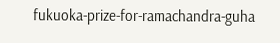fukuoka-prize-for-ramachandra-guha